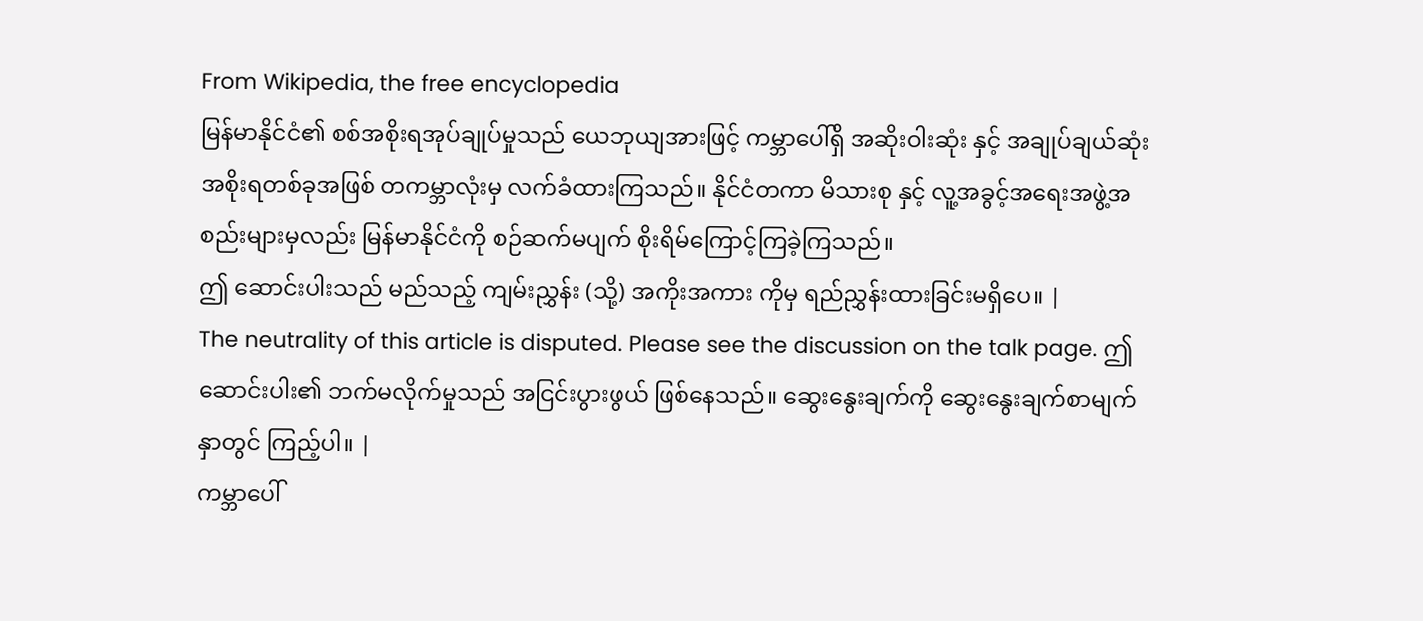From Wikipedia, the free encyclopedia
မြန်မာနိုင်ငံ၏ စစ်အစိုးရအုပ်ချုပ်မှုသည် ယေဘုယျအားဖြင့် ကမ္ဘာပေါ်ရှိ အဆိုးဝါးဆုံး နှင့် အချုပ်ချယ်ဆုံး အစိုးရတစ်ခုအဖြစ် တကမ္ဘာလုံးမှ လက်ခံထားကြသည်။ နိုင်ငံတကာ မိသားစု နှင့် လူ့အခွင့်အရေးအဖွဲ့အစည်းများမှလည်း မြန်မာနိုင်ငံကို စဉ်ဆက်မပျက် စိုးရိမ်ကြောင့်ကြခဲ့ကြသည်။
ဤ ဆောင်းပါးသည် မည်သည့် ကျမ်းညွှန်း (သို့) အကိုးအကား ကိုမှ ရည်ညွှန်းထားခြင်းမရှိပေ။ |
The neutrality of this article is disputed. Please see the discussion on the talk page. ဤဆောင်းပါး၏ ဘက်မလိုက်မှုသည် အငြင်းပွားဖွယ် ဖြစ်နေသည်။ ဆွေးနွေးချက်ကို ဆွေးနွေးချက်စာမျက်နှာတွင် ကြည့်ပါ။ |
ကမ္ဘာပေါ်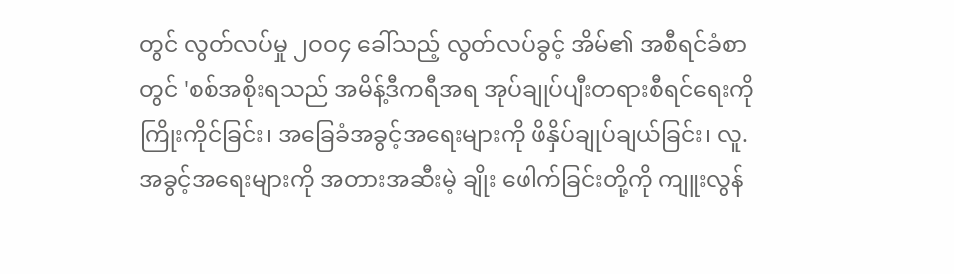တွင် လွတ်လပ်မှု ၂ဝဝ၄ ခေါ်သည့် လွတ်လပ်ခွင့် အိမ်၏ အစီရင်ခံစာတွင် 'စစ်အစိုးရသည် အမိန့်ဒီကရီအရ အုပ်ချုပ်ပျီးတရားစီရင်ရေးကို ကြိုးကိုင်ခြင်း၊ အခြေခံအခွင့်အရေးများကို ဖိနှိပ်ချုပ်ချယ်ခြင်း၊ လူ.အခွင့်အရေးများကို အတားအဆီးမဲ့ ချိုး ဖေါက်ခြင်းတို့ကို ကျူးလွန်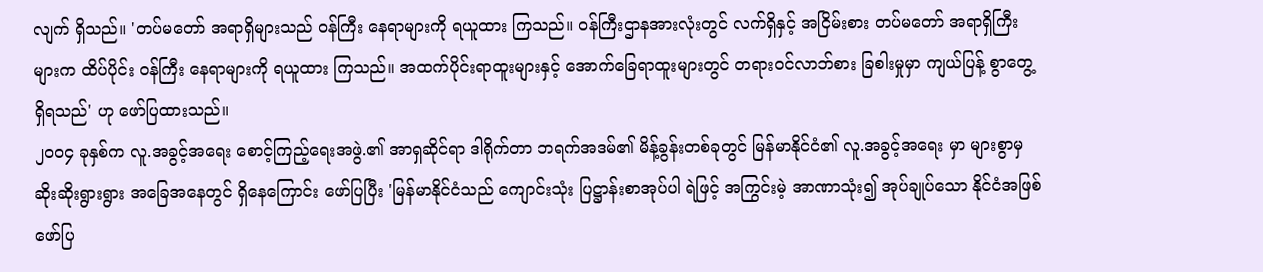လျက် ရှိသည်။ 'တပ်မတော် အရာရှိများသည် ဝန်ကြီး နေရာများကို ရယူထား ကြသည်။ ဝန်ကြီးဌာနအားလုံးတွင် လက်ရှိနှင့် အငြိမ်းစား တပ်မတော် အရာရှိကြီးများက ထိပ်ပိုင်း ဝန်ကြီး နေရာများကို ရယူထား ကြသည်။ အထက်ပိုင်းရာထူးများနှင့် အောက်ခြေရာထူးများတွင် တရားဝင်လာဘ်စား ခြစါးမှုမှာ ကျယ်ပြန့် စွာတွေ့ရှိရသည်' ဟု ဖော်ပြထားသည်။
၂ဝဝ၄ ခုနှစ်က လူ.အခွင့်အရေး စောင့်ကြည့်ရေးအဖွဲ.၏ အာရှဆိုင်ရာ ဒါရိုက်တာ ဘရက်အဒမ်၏ မိန့်ခွန်းတစ်ခုတွင် မြန်မာနိုင်ငံ၏ လူ.အခွင့်အရေး မှာ များစွာမှ ဆိုးဆိုးရွားရွား အခြေအနေတွင် ရှိနေကြောင်း ဖော်ပြပြီး 'မြန်မာနိုင်ငံသည် ကျောင်းသုံး ပြဋ္ဌာန်းစာအုပ်ပါ ရဲဖြင့် အကြွင်းမဲ့ အာဏာသုံး၍ အုပ်ချုပ်သော နိုင်ငံအဖြစ် ဖော်ပြ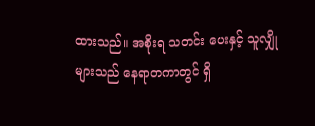ထားသည်။ အစိုးရ သတင်း ပေးနှင့် သူလျှိုများသည် နေရာတကာတွင် ရှိ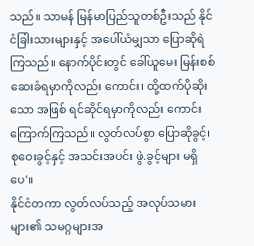သည်။ သာမန် မြန်မာပြည်သူတစ်ဦးသည် နိုင်ငံခြါးသားများနှင့် အပေါ်ယံမျှသာ ပြောဆိုရဲကြသည်။ နောက်ပိုင်းတွင် ခေါ်ယူမေး မြန်းစစ်ဆေးခံရမှာကိုလည်း ကောင်း၊ ထို့ထက်ပိုဆိုး သော အဖြစ် ရင်ဆိုင်ရမှာကိုလည်း ကောင်း ကြောက်ကြသည်။ လွတ်လပ်စွာ ပြောဆိုခွင့်၊ စုဝေးခွင့်နှင့် အသင်းအပင်း ဖွဲ.ခွင့်များ မရှိပေ'။
နိုင်ငံတကာ လွတ်လပ်သည့် အလုပ်သမားများ၏ သမဂ္ဂများအ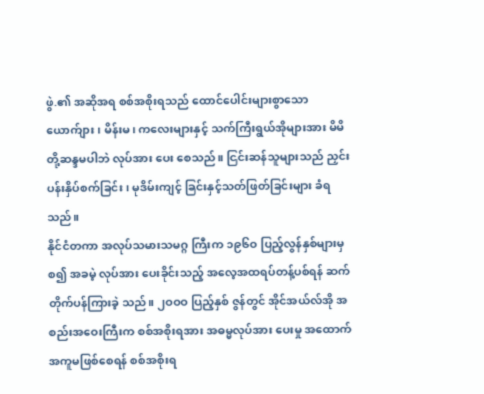ဖွဲ.၏ အဆိုအရ စစ်အစိုးရသည် ထောင်ပေါင်းများစွာသော ယောက်ျား၊ မိန်းမ၊ ကလေးများနှင့် သက်ကြီးရွယ်အိုများအား မိမိတို့ဆန္ဒမပါဘဲ လုပ်အား ပေး စေသည်။ ငြင်းဆန်သူများသည် ညှင်းပန်းနှိပ်စက်ခြင်း၊ မုဒိမ်းကျင့် ခြင်းနှင့်သတ်ဖြတ်ခြင်းများ ခံရသည်။
နိုင်ငံတကာ အလုပ်သမားသမဂ္ဂ ကြီးက ၁၉၆ဝ ပြည့်လွန်နှစ်များမှစ၍ အခမဲ့ လုပ်အား ပေးခိုင်းသည့် အလေ့အထရပ်တန့်ပစ်ရန် ဆက်တိုက်ပန်ကြားခဲ့ သည်။ ၂ဝဝဝ ပြည့်နှစ် ဇွန်တွင် အိုင်အယ်လ်အို အစည်းအဝေးကြီးက စစ်အစိုးရအား အဓမ္မလုပ်အား ပေးမှု အထောက်အကူမဖြစ်စေရန် စစ်အစိုးရ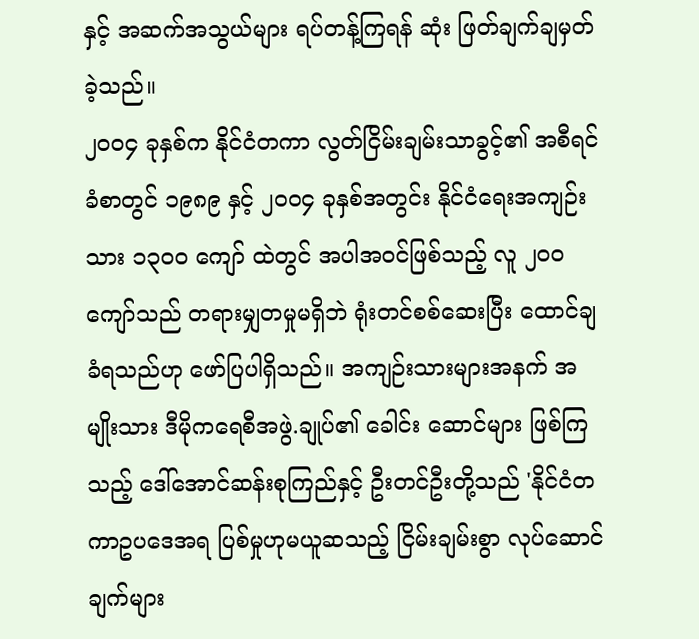နှင့် အဆက်အသွယ်များ ရပ်တန့်ကြရန် ဆုံး ဖြတ်ချက်ချမှတ်ခဲ့သည်။
၂ဝဝ၄ ခုနှစ်က နိုင်ငံတကာ လွတ်ငြိမ်းချမ်းသာခွင့်၏ အစီရင်ခံစာတွင် ၁၉၈၉ နှင့် ၂ဝဝ၄ ခုနှစ်အတွင်း နိုင်ငံရေးအကျဉ်းသား ၁၃ဝဝ ကျော် ထဲတွင် အပါအဝင်ဖြစ်သည့် လူ ၂ဝဝ ကျော်သည် တရားမျှတမှုမရှိဘဲ ရုံးတင်စစ်ဆေးပြီး ထောင်ချခံရသည်ဟု ဖော်ပြပါရှိသည်။ အကျဉ်းသားများအနက် အမျိုးသား ဒီမိုကရေစီအဖွဲ.ချုပ်၏ ခေါင်း ဆောင်များ ဖြစ်ကြသည့် ဒေါ်အောင်ဆန်းစုကြည်နှင့် ဦးတင်ဦးတို့သည် 'နိုင်ငံတကာဥပဒေအရ ပြစ်မှုဟုမယူဆသည့် ငြိမ်းချမ်းစွာ လုပ်ဆောင်ချက်များ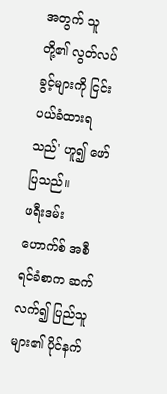အတွက် သူတို့၏ လွတ်လပ်ခွင့်များကို ငြင်းပယ်ခံထားရသည်' ဟူ၍ ဖော်ပြသည်။
ဖရီးဒမ်း ဟောက်စ် အစီရင်ခံစာက ဆက်လက်၍ ပြည်သူများ၏ ပိုင်နက်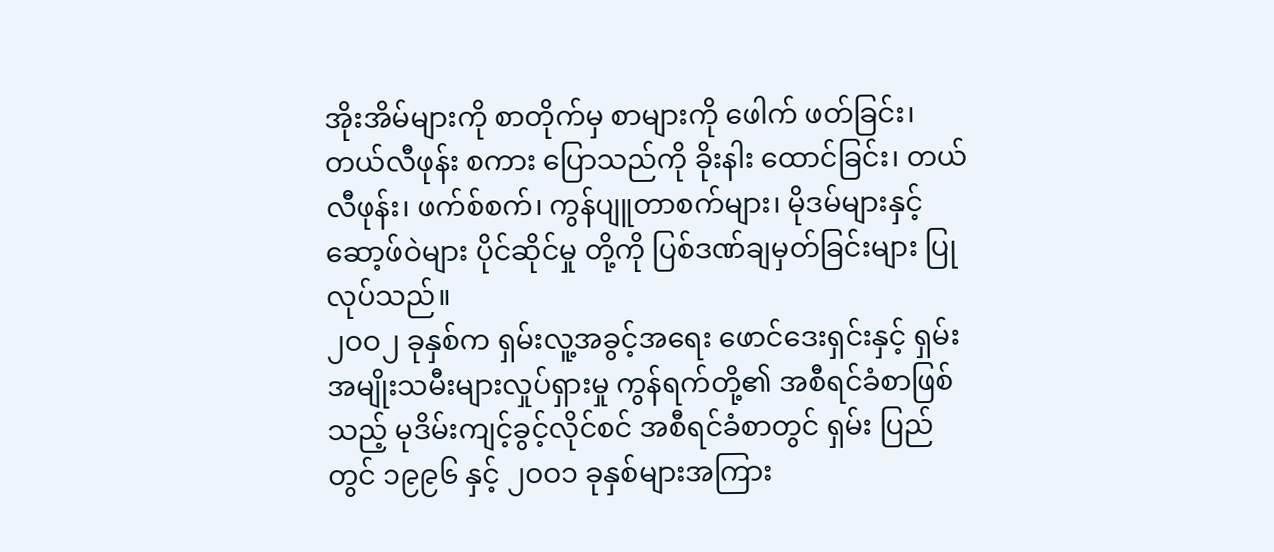အိုးအိမ်များကို စာတိုက်မှ စာများကို ဖေါက် ဖတ်ခြင်း၊ တယ်လီဖုန်း စကား ပြောသည်ကို ခိုးနါး ထောင်ခြင်း၊ တယ်လီဖုန်း၊ ဖက်စ်စက်၊ ကွန်ပျူတာစက်များ၊ မိုဒမ်များနှင့် ဆော့ဖ်ဝဲများ ပိုင်ဆိုင်မှု တို့ကို ပြစ်ဒဏ်ချမှတ်ခြင်းများ ပြုလုပ်သည်။
၂ဝဝ၂ ခုနှစ်က ရှမ်းလူ့အခွင့်အရေး ဖောင်ဒေးရှင်းနှင့် ရှမ်းအမျိုးသမီးများလှုပ်ရှားမှု ကွန်ရက်တို့၏ အစီရင်ခံစာဖြစ်သည့် မုဒိမ်းကျင့်ခွင့်လိုင်စင် အစီရင်ခံစာတွင် ရှမ်း ပြည်တွင် ၁၉၉၆ နှင့် ၂ဝဝ၁ ခုနှစ်များအကြား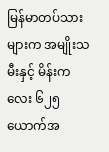မြန်မာတပ်သားများက အမျိုးသမီးနှင့် မိန်းကလေး ၆၂၅ ယောက်အ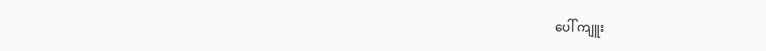ပေါ် ကျူး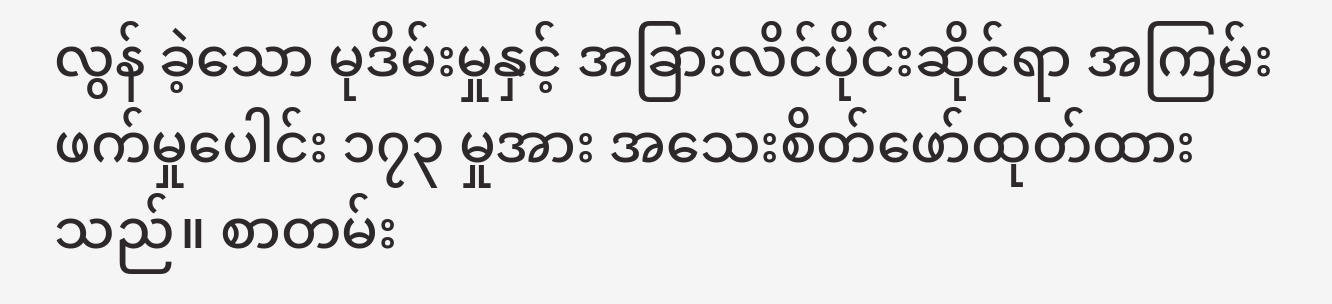လွန် ခဲ့သော မုဒိမ်းမှုနှင့် အခြားလိင်ပိုင်းဆိုင်ရာ အကြမ်းဖက်မှုပေါင်း ၁၇၃ မှုအား အသေးစိတ်ဖော်ထုတ်ထားသည်။ စာတမ်း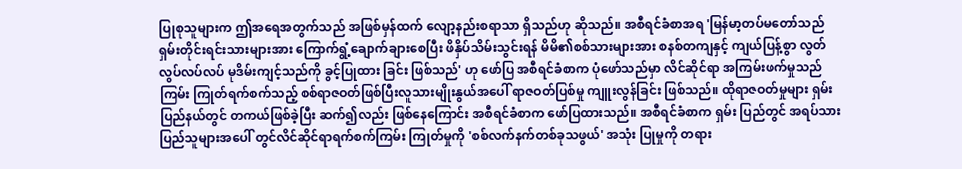ပြုစုသူများက ဤအရေအတွက်သည် အဖြစ်မှန်ထက် လျော့နည်းစရာသာ ရှိသည်ဟု ဆိုသည်။ အစီရင်ခံစာအရ 'မြန်မာ့တပ်မတော်သည် ရှမ်းတိုင်းရင်းသားများအား ကြောက်ရွံ့ချောက်ချားစေပြီး ဖိနှိပ်သိမ်းသွင်းရန် မိမိ၏စစ်သားများအား စနစ်တကျနှင့် ကျယ်ပြန့်စွာ လွတ်လွပ်လပ်လပ် မုဒိမ်းကျင့်သည်ကို ခွင့်ပြုထား ခြင်း ဖြစ်သည်' ဟု ဖော်ပြ အစီရင်ခံစာက ပုံဖော်သည်မှာ လိင်ဆိုင်ရာ အကြမ်းဖက်မှုသည် ကြမ်း ကြုတ်ရက်စက်သည့် စစ်ရာဇဝတ်ဖြစ်ပြီးလူသားမျိုးနွယ်အပေါ် ရာဇဝတ်ပြစ်မှု ကျူးလွန်ခြင်း ဖြစ်သည်။ ထိုရာဇဝတ်မှုများ ရှမ်း ပြည်နယ်တွင် တကယ်ဖြစ်ခဲ့ပြီး ဆက်၍လည်း ဖြစ်နေကြောင်း အစီရင်ခံစာက ဖော်ပြထားသည်။ အစီရင်ခံစာက ရှမ်း ပြည်တွင် အရပ်သား ပြည်သူများအပေါ် တွင်လိင်ဆိုင်ရာရက်စက်ကြမ်း ကြုတ်မှုကို 'စစ်လက်နက်တစ်ခုသဖွယ်' အသုံး ပြုမှုကို တရား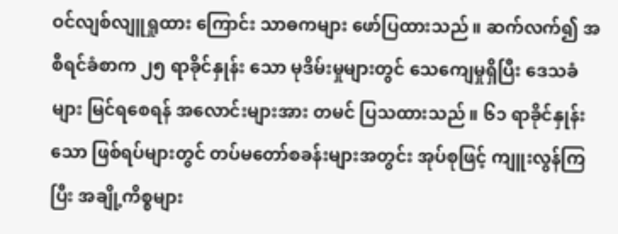ဝင်လျစ်လျူရှုထား ကြောင်း သာဓကများ ဖော်ပြထားသည်။ ဆက်လက်၍ အစီရင်ခံစာက ၂၅ ရာခိုင်နှုန်း သော မုဒိမ်းမှုများတွင် သေကျေမှုရှိပြီး ဒေသခံများ မြင်ရစေရန် အလောင်းများအား တမင် ပြသထားသည်။ ၆၁ ရာခိုင်နှုန်း သော ဖြစ်ရပ်များတွင် တပ်မတော်စခန်းများအတွင်း အုပ်စုဖြင့် ကျူးလွန်ကြပြီး အချို့ကိစ္စများ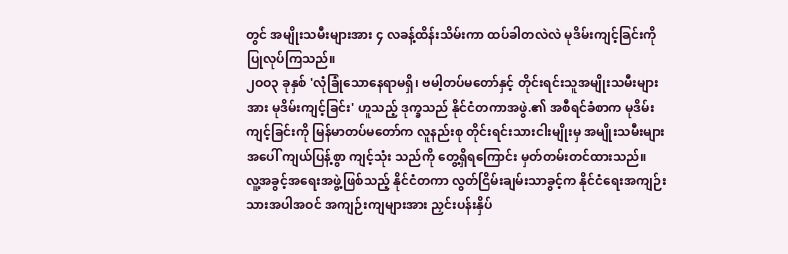တွင် အမျိုးသမီးများအား ၄ လခန့်ထိန်းသိမ်းကာ ထပ်ခါတလဲလဲ မုဒိမ်းကျင့်ခြင်းကို ပြုလုပ်ကြသည်။
၂ဝဝ၃ ခုနှစ် 'လုံခြုံသောနေရာမရှိ၊ ဗမါ့တပ်မတော်နှင့် တိုင်းရင်းသူအမျိုးသမီးများအား မုဒိမ်းကျင့်ခြင်း' ဟူသည့် ဒုက္ခသည် နိုင်ငံတကာအဖွဲ.၏ အစီရင်ခံစာက မုဒိမ်းကျင့်ခြင်းကို မြန်မာတပ်မတော်က လူနည်းစု တိုင်းရင်းသားငါးမျိုးမှ အမျိုးသမီးများအပေါ် ကျယ်ပြန့်စွာ ကျင့်သုံး သည်ကို တွေ့ရှိရကြောင်း မှတ်တမ်းတင်ထားသည်။
လူ့အခွင့်အရေးအဖွဲ့ဖြစ်သည့် နိုင်ငံတကာ လွတ်ငြိမ်းချမ်းသာခွင့်က နိုင်ငံရေးအကျဉ်းသားအပါအဝင် အကျဉ်းကျများအား ညှင်းပန်းနှိပ်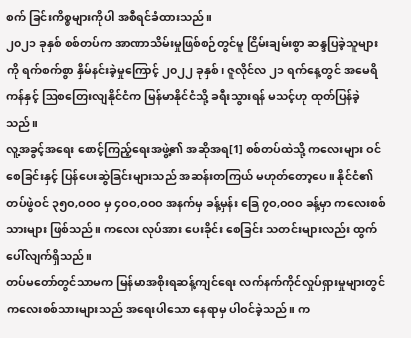စက် ခြင်းကိစ္စများကိုပါ အစီရင်ခံထားသည်။
၂၀၂၁ ခုနှစ် စစ်တပ်က အာဏာသိမ်းမှုဖြစ်စဉ်တွင်မူ ငြိမ်းချမ်းစွာ ဆန္ဒပြခဲ့သူများကို ရက်စက်စွာ နှိမ်နင်းခဲ့မှုကြောင့် ၂၀၂၂ ခုနှစ်၊ ဇူလိုင်လ ၂၁ ရက်နေ့တွင် အမေရိကန်နှင့် ဩစတြေးလျနိုင်ငံက မြန်မာနိုင်ငံသို့ ခရီးသွားရန် မသင့်ဟု ထုတ်ပြန်ခဲ့သည်။
လူ့အခွင့်အရေး စောင့်ကြည့်ရေးအဖွဲ့၏ အဆိုအရ[1] စစ်တပ်ထဲသို့ ကလေးများ ဝင်စေခြင်းနှင့် ပြန်ပေးဆွဲခြင်းများသည် အဆန်းတကြယ် မဟုတ်တော့ပေ။ နိုင်ငံ၏ တပ်ဖွဲဝင် ၃၅ဝ,ဝဝဝ မှ ၄ဝဝ,ဝဝဝ အနက်မှ ခန့်မှန်း ခြေ ၇ဝ,ဝဝဝ ခန့်မှာ ကလေးစစ်သားများ ဖြစ်သည်။ ကလေး လုပ်အား ပေးခိုင်း စေခြင်း သတင်းများလည်း ထွက်ပေါ်လျက်ရှိသည်။
တပ်မတော်တွင်သာမက မြန်မာအစိုးရဆန့်ကျင်ရေး လက်နက်ကိုင်လှုပ်ရှားမှုများတွင် ကလေးစစ်သားများသည် အရေးပါသော နေရာမှ ပါဝင်ခဲ့သည်။ က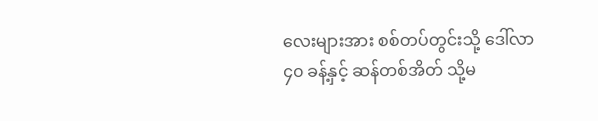လေးများအား စစ်တပ်တွင်းသို့ ဒေါ်လာ ၄၀ ခန့်နှင့် ဆန်တစ်အိတ် သို့မ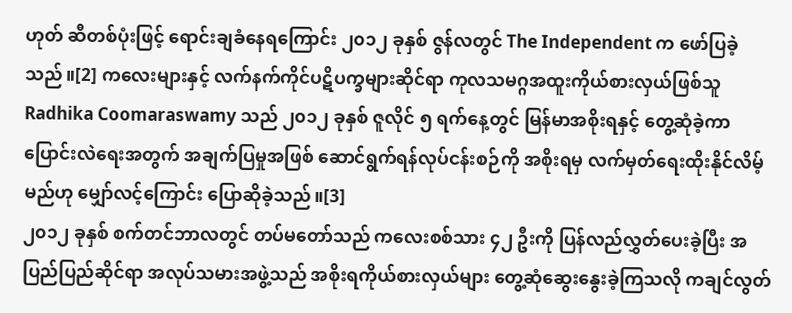ဟုတ် ဆီတစ်ပုံးဖြင့် ရောင်းချခံနေရကြောင်း ၂၀၁၂ ခုနှစ် ဇွန်လတွင် The Independent က ဖော်ပြခဲ့သည်။[2] ကလေးများနှင့် လက်နက်ကိုင်ပဋိပက္ခများဆိုင်ရာ ကုလသမဂ္ဂအထူးကိုယ်စားလှယ်ဖြစ်သူ Radhika Coomaraswamy သည် ၂၀၁၂ ခုနှစ် ဇူလိုင် ၅ ရက်နေ့တွင် မြန်မာအစိုးရနှင့် တွေ့ဆုံခဲ့ကာ ပြောင်းလဲရေးအတွက် အချက်ပြမှုအဖြစ် ဆောင်ရွက်ရန်လုပ်ငန်းစဉ်ကို အစိုးရမှ လက်မှတ်ရေးထိုးနိုင်လိမ့်မည်ဟု မျှော်လင့်ကြောင်း ပြောဆိုခဲ့သည်။[3]
၂၀၁၂ ခုနှစ် စက်တင်ဘာလတွင် တပ်မတော်သည် ကလေးစစ်သား ၄၂ ဦးကို ပြန်လည်လွှတ်ပေးခဲ့ပြီး အပြည်ပြည်ဆိုင်ရာ အလုပ်သမားအဖွဲ့သည် အစိုးရကိုယ်စားလှယ်များ တွေ့ဆုံဆွေးနွေးခဲ့ကြသလို ကချင်လွတ်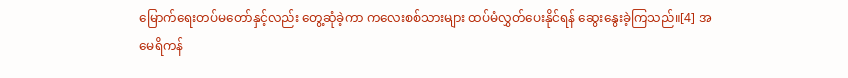မြောက်ရေးတပ်မတော်နှင့်လည်း တွေ့ဆုံခဲ့ကာ ကလေးစစ်သားများ ထပ်မံလွှတ်ပေးနိုင်ရန် ဆွေးနွေးခဲ့ကြသည်။[4] အမေရိကန်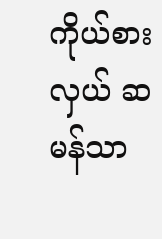ကိုယ်စားလှယ် ဆမန်သာ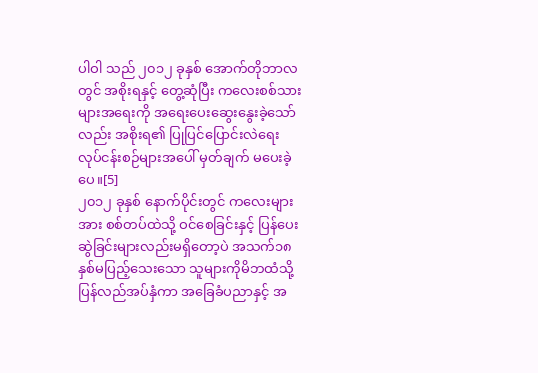ပါဝါ သည် ၂၀၁၂ ခုနှစ် အောက်တိုဘာလတွင် အစိုးရနှင့် တွေ့ဆုံပြီး ကလေးစစ်သားများအရေးကို အရေးပေးဆွေးနွေးခဲ့သော်လည်း အစိုးရ၏ ပြုပြင်ပြောင်းလဲရေး လုပ်ငန်းစဉ်များအပေါ် မှတ်ချက် မပေးခဲ့ပေ။[5]
၂၀၁၂ ခုနှစ် နောက်ပိုင်းတွင် ကလေးများအား စစ်တပ်ထဲသို့ ဝင်စေခြင်းနှင့် ပြန်ပေးဆွဲခြင်းများလည်းမရှိတော့ပဲ အသက်၁၈နှစ်မပြည့်သေးသော သူများကိုမိဘထံသို့ ပြန်လည်အပ်နှံကာ အခြေခံပညာနှင့် အ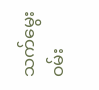သက်မွေးဝမ်း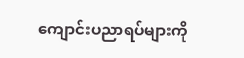ကျောင်းပညာရပ်များကို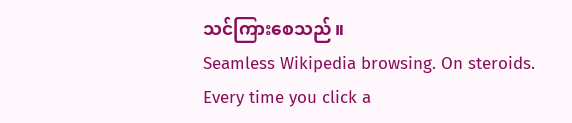သင်ကြားစေသည်။
Seamless Wikipedia browsing. On steroids.
Every time you click a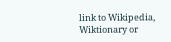link to Wikipedia, Wiktionary or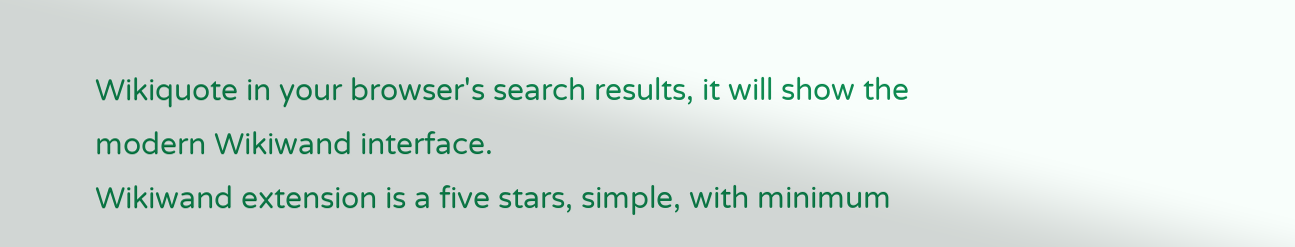Wikiquote in your browser's search results, it will show the modern Wikiwand interface.
Wikiwand extension is a five stars, simple, with minimum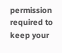permission required to keep your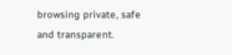browsing private, safe and transparent.